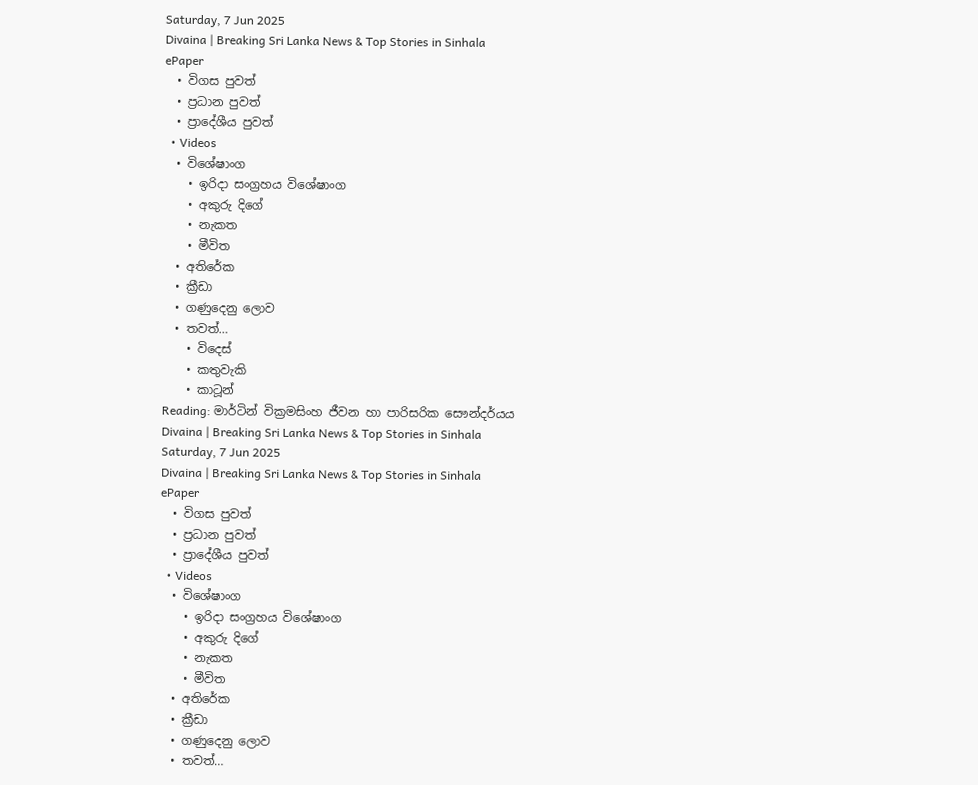Saturday, 7 Jun 2025
Divaina | Breaking Sri Lanka News & Top Stories in Sinhala
ePaper
  • විගස පුවත්
  • ප්‍රධාන පුවත්
  • ප්‍රාදේශීය පුවත්
  • Videos
  • විශේෂාංග
    • ඉරිදා සංග්‍රහය විශේෂාංග
    • අකුරු දිගේ
    • නැකත
    • මීවිත
  • අතිරේක
  • ක්‍රීඩා
  • ගණුදෙනු ලොව
  • තවත්…
    • විදෙස්
    • කතුවැකි
    • කාටූන්
Reading: මාර්ටින් වික්‍රමසිංහ ජීවන හා පාරිසරික සෞන්දර්යය
Divaina | Breaking Sri Lanka News & Top Stories in Sinhala
Saturday, 7 Jun 2025
Divaina | Breaking Sri Lanka News & Top Stories in Sinhala
ePaper
  • විගස පුවත්
  • ප්‍රධාන පුවත්
  • ප්‍රාදේශීය පුවත්
  • Videos
  • විශේෂාංග
    • ඉරිදා සංග්‍රහය විශේෂාංග
    • අකුරු දිගේ
    • නැකත
    • මීවිත
  • අතිරේක
  • ක්‍රීඩා
  • ගණුදෙනු ලොව
  • තවත්…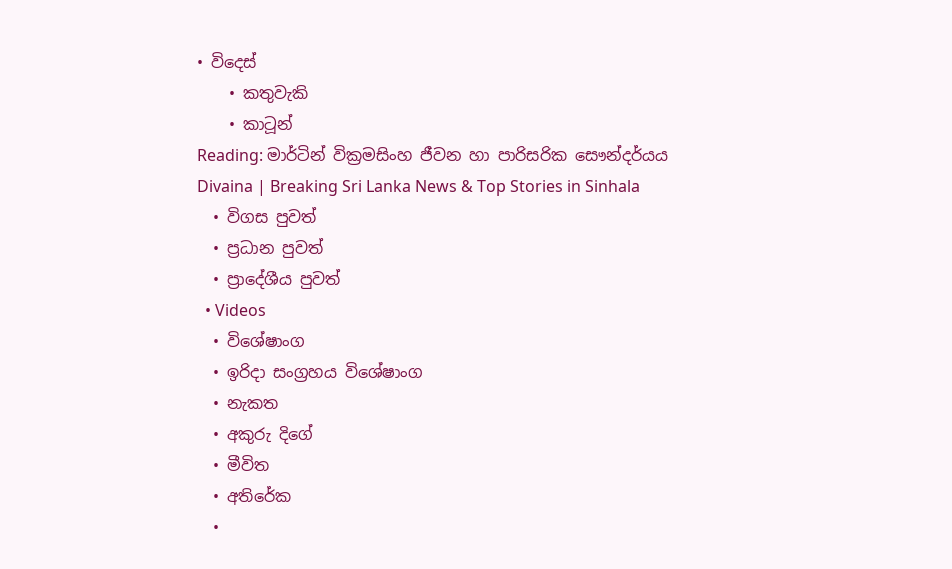• විදෙස්
    • කතුවැකි
    • කාටූන්
Reading: මාර්ටින් වික්‍රමසිංහ ජීවන හා පාරිසරික සෞන්දර්යය
Divaina | Breaking Sri Lanka News & Top Stories in Sinhala
  • විගස පුවත්
  • ප්‍රධාන පුවත්
  • ප්‍රාදේශීය පුවත්
  • Videos
  • විශේෂාංග
  • ඉරිදා සංග්‍රහය විශේෂාංග
  • නැකත
  • අකුරු දිගේ
  • මීවිත
  • අතිරේක
  •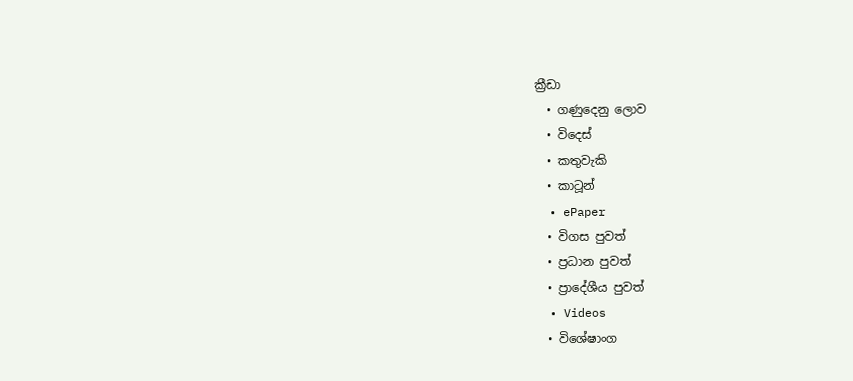ක්‍රීඩා
  • ගණුදෙනු ලොව
  • විදෙස්
  • කතුවැකි
  • කාටූන්
  • ePaper
  • විගස පුවත්
  • ප්‍රධාන පුවත්
  • ප්‍රාදේශීය පුවත්
  • Videos
  • විශේෂාංග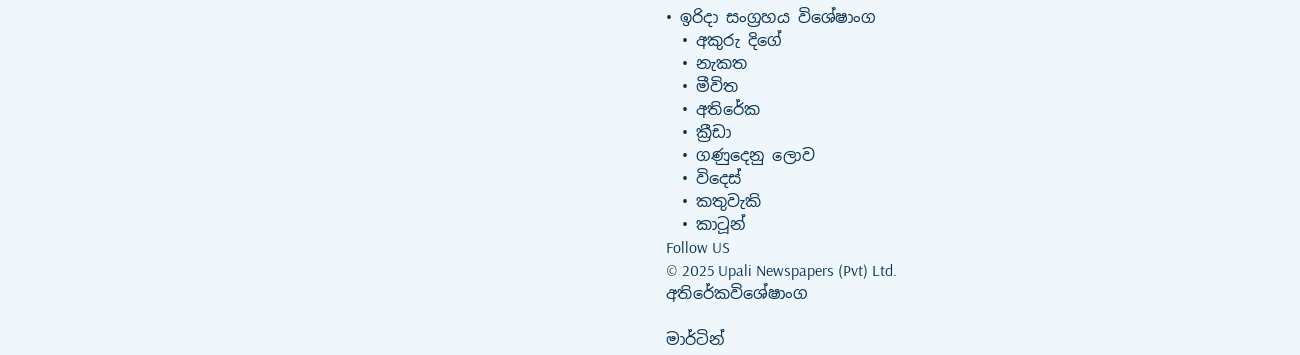• ඉරිදා සංග්‍රහය විශේෂාංග
  • අකුරු දිගේ
  • නැකත
  • මීවිත
  • අතිරේක
  • ක්‍රීඩා
  • ගණුදෙනු ලොව
  • විදෙස්
  • කතුවැකි
  • කාටූන්
Follow US
© 2025 Upali Newspapers (Pvt) Ltd.
අතිරේකවිශේෂාංග

මාර්ටින්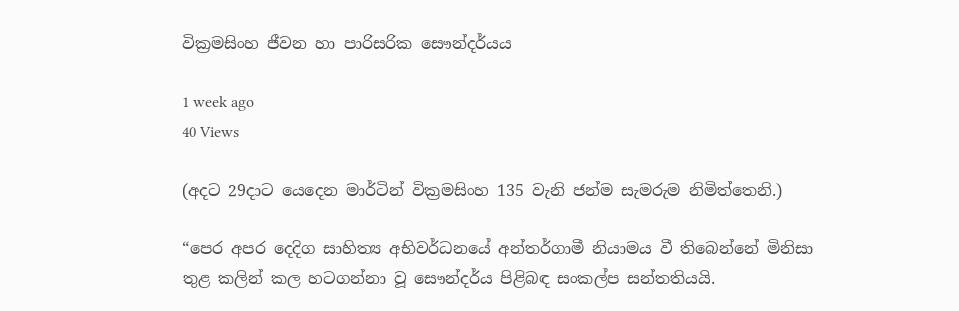වික්‍රමසිංහ ජීවන හා පාරිසරික සෞන්දර්යය

1 week ago
40 Views

(අදට 29දාට යෙදෙන මාර්ටින් වික්‍රමසිංහ 135 වැනි ජන්ම සැමරුම නිමිත්තෙනි.)

“පෙර අපර දෙදිග සාහිත්‍ය අභිවර්ධනයේ අන්තර්ගාමී නියාමය වී තිබෙන්නේ මිනිසා තුළ කලින් කල හටගන්නා වූ සෞන්දර්ය පිළිබඳ සංකල්ප සන්තතියයි.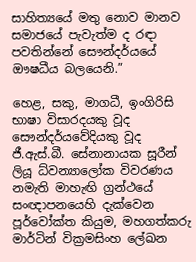සාහිත්‍යයේ මතු නොව මානව සමාජයේ පැවැත්ම ද රඳා පවතින්නේ සෞන්දර්යයේ ඖෂධීය බලයෙනි.”

හෙළ, සකු, මාගධී, ඉංගිරිසි භාෂා විසාරදයකු වූද සෞන්දර්යවේදියකු වූද ජී.ඇස්.බී. සේනානායක සූරීන් ලියූ ධ්වන්‍යාලෝක විවරණය නමැති මාහැඟි ග්‍රන්ථයේ සංඥාපනයෙහි දැක්වෙන පූර්වෝක්ත කියුම, මහගත්කරු මාර්ටින් වික්‍රමසිංහ ලේඛන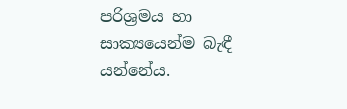පරිශ්‍රමය හා සාක්‍යයෙන්ම බැඳී යන්නේය.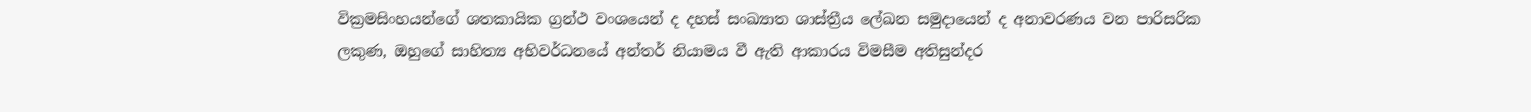වික්‍රමසිංහයන්ගේ ශතකායික ග්‍රන්ථ වංශයෙන් ද දහස් සංඛ්‍යාත ශාස්ත්‍රීය ලේඛන සමුදායෙන් ද අනාවරණය වන පාරිසරික ලකුණ, ඔහුගේ සාහිත්‍ය අභිවර්ධනයේ අන්තර් නියාමය වී ඇති ආකාරය විමසීම අතිසුන්දර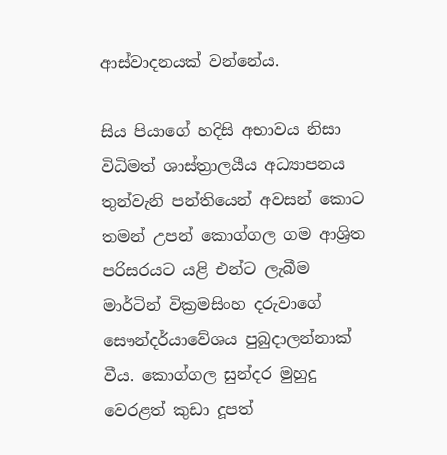ආස්වාදනයක් වන්නේය.

සිය පියාගේ හදිසි අභාවය නිසා විධිමත් ශාස්ත්‍රාලයීය අධ්‍යාපනය තුන්වැනි පන්තියෙන් අවසන් කොට තමන් උපන් කොග්ගල ගම ආශ්‍රිත පරිසරයට යළි එන්ට ලැබීම මාර්ටින් වික්‍රමසිංහ දරුවාගේ සෞන්දර්යාවේශය පුබුදාලන්නාක් වීය. කොග්ගල සුන්දර මුහුදු වෙරළත් කුඩා දූපත්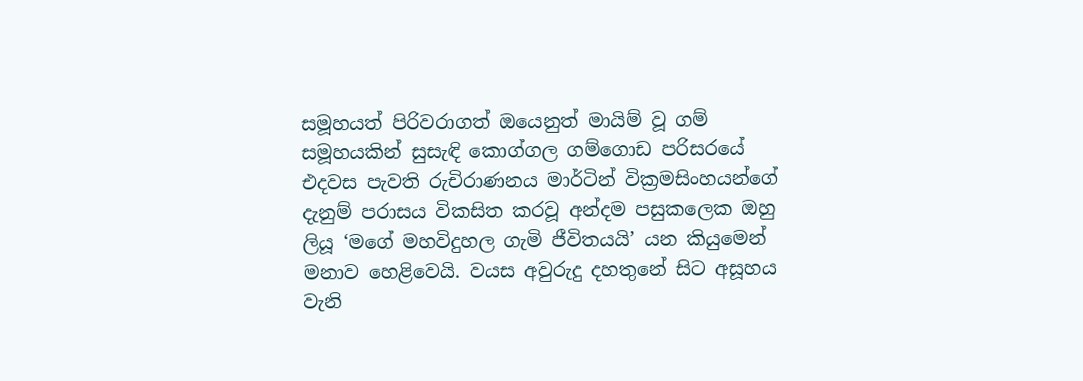සමූහයත් පිරිවරාගත් ඔයෙනුත් මායිම් වූ ගම් සමූහයකින් සුසැඳි කොග්ගල ගම්ගොඩ පරිසරයේ එදවස පැවති රුචිරාණනය මාර්ටින් වික්‍රමසිංහයන්ගේ දැනුම් පරාසය විකසිත කරවූ අන්දම පසුකලෙක ඔහු ලියූ ‘මගේ මහවිදුහල ගැමි ජීවිතයයි’ යන කියුමෙන් මනාව හෙළිවෙයි. වයස අවුරුදු දහතුනේ සිට අසූහය වැනි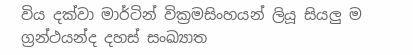විය දක්වා මාර්ටින් වික්‍රමසිංහයන් ලියූ සියලු ම ග්‍රන්ථයන්ද දහස් සංඛ්‍යාත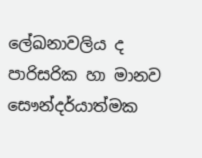ලේඛනාවලිය ද පාරිසරික හා මානව සෞන්දර්යාත්මක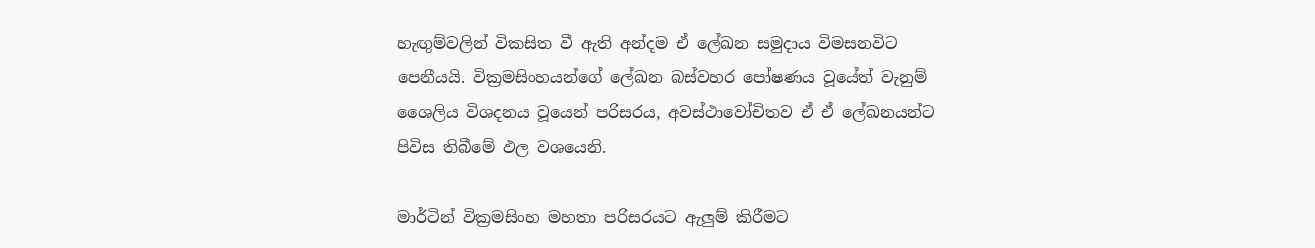හැඟුම්වලින් විකසිත වී ඇති අන්දම ඒ ලේඛන සමුදාය විමසනවිට පෙනීයයි. වික්‍රමසිංහයන්ගේ ලේඛන බස්වහර පෝෂණය වූයේත් වැනුම් ශෛලිය විශදනය වූයෙන් පරිසරය, අවස්ථාවෝචිතව ඒ ඒ ලේඛනයන්ට පිවිස තිබීමේ ඵල වශයෙනි.

මාර්ටින් වික්‍රමසිංහ මහතා පරිසරයට ඇලුම් කිරීමට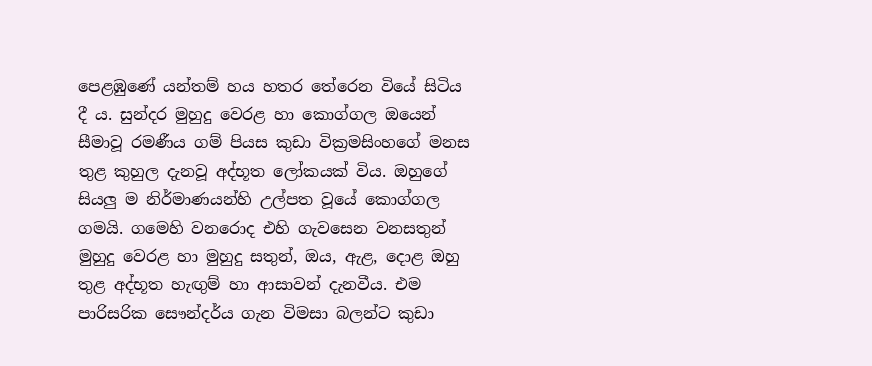පෙළඹුණේ යන්තම් හය හතර තේරෙන වියේ සිටිය දී ය. සුන්දර මුහුදු වෙරළ හා කොග්ගල ඔයෙන් සීමාවූ රමණීය ගම් පියස කුඩා වික්‍රමසිංහගේ මනස තුළ කුහුල දැනවූ අද්භූත ලෝකයක් විය. ඔහුගේ සියලු ම නිර්මාණයන්හි උල්පත වූයේ කොග්ගල ගමයි. ගමෙහි වනරොද එහි ගැවසෙන වනසතුන් මුහුදු වෙරළ හා මුහුදු සතුන්, ඔය, ඇළ, දොළ ඔහු තුළ අද්භූත හැඟුම් හා ආසාවන් දැනවීය. එම පාරිසරික සෞන්දර්ය ගැන විමසා බලන්ට කුඩා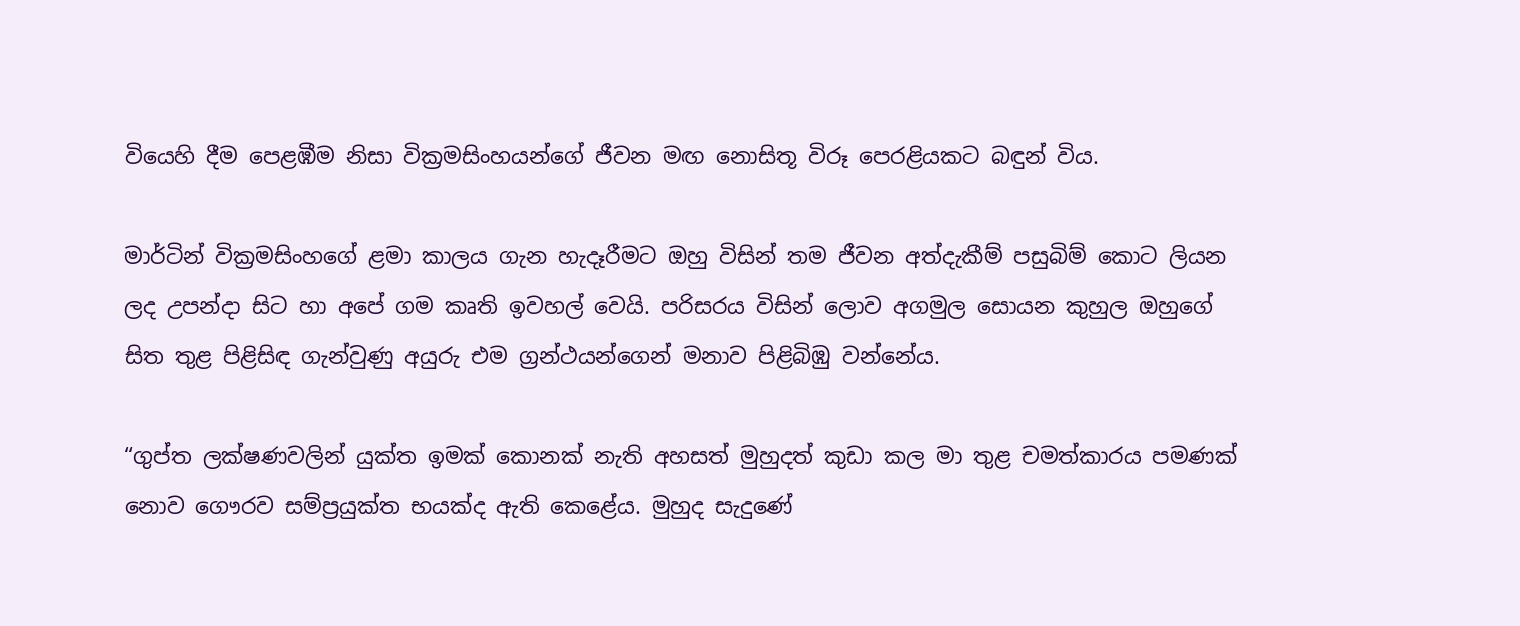වියෙහි දීම පෙළඹීම නිසා වික්‍රමසිංහයන්ගේ ජීවන මඟ නොසිතූ විරූ පෙරළියකට බඳුන් විය.

මාර්ටින් වික්‍රමසිංහගේ ළමා කාලය ගැන හැදෑරීමට ඔහු විසින් තම ජීවන අත්දැකීම් පසුබිම් කොට ලියන ලද උපන්දා සිට හා අපේ ගම කෘති ඉවහල් වෙයි. පරිසරය විසින් ලොව අගමුල සොයන කුහුල ඔහුගේ සිත තුළ පිළිසිඳ ගැන්වුණු අයුරු එම ග්‍රන්ථයන්ගෙන් මනාව පිළිබිඹු වන්නේය.

“ගුප්ත ලක්ෂණවලින් යුක්ත ඉමක් කොනක් නැති අහසත් මුහුදත් කුඩා කල මා තුළ චමත්කාරය පමණක් නොව ගෞරව සම්ප්‍රයුක්ත භයක්ද ඇති කෙළේය. මුහුද සැදුණේ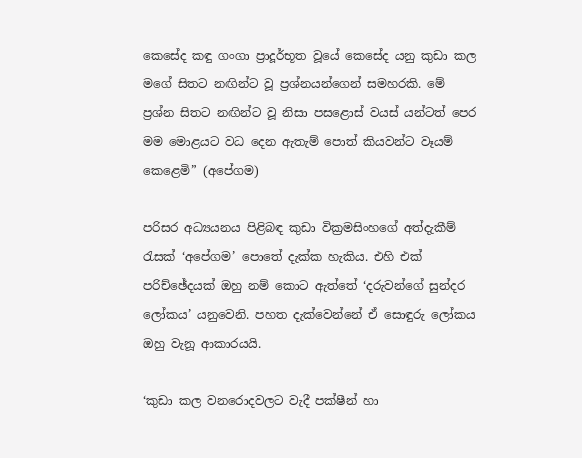කෙසේද කඳු ගංගා ප්‍රාදූර්භූත වූයේ කෙසේද යනු කුඩා කල මගේ සිතට නඟින්ට වූ ප්‍රශ්නයන්ගෙන් සමහරකි. මේ ප්‍රශ්න සිතට නඟින්ට වූ නිසා පසළොස් වයස් යන්ටත් පෙර මම මොළයට වධ දෙන ඇතැම් පොත් කියවන්ට වෑයම් කෙළෙමි” (අපේගම)

පරිසර අධ්‍යයනය පිළිබඳ කුඩා වික්‍රමසිංහගේ අත්දැකීම් රැසක් ‘අපේගම’ පොතේ දැක්ක හැකිය. එහි එක් පරිච්ඡේදයක් ඔහු නම් කොට ඇත්තේ ‘දරුවන්ගේ සුන්දර ලෝකය’ යනුවෙනි. පහත දැක්වෙන්නේ ඒ සොඳුරු ලෝකය ඔහු වැනූ ආකාරයයි.

‘කුඩා කල වනරොදවලට වැදී පක්ෂීන් හා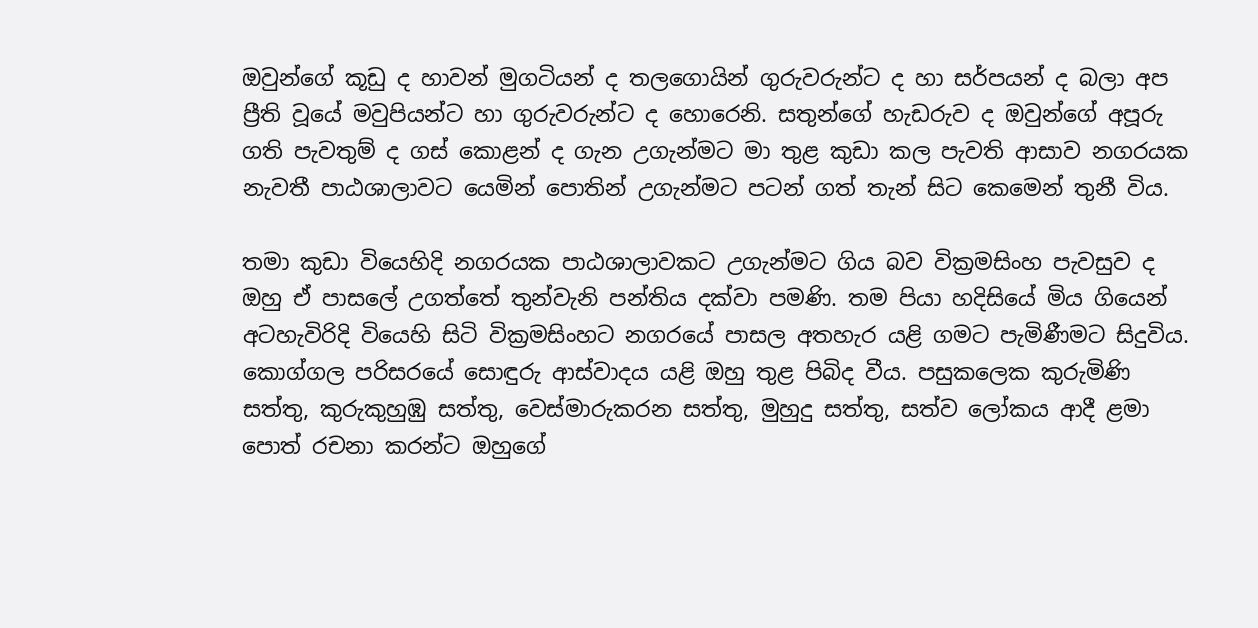ඔවුන්ගේ කූඩු ද හාවන් මුගටියන් ද තලගොයින් ගුරුවරුන්ට ද හා සර්පයන් ද බලා අප ප්‍රීති වූයේ මවුපියන්ට හා ගුරුවරුන්ට ද හොරෙනි. සතුන්ගේ හැඩරුව ද ඔවුන්ගේ අපූරු ගති පැවතුම් ද ගස් කොළන් ද ගැන උගැන්මට මා තුළ කුඩා කල පැවති ආසාව නගරයක නැවතී පාඨශාලාවට යෙමින් පොතින් උගැන්මට පටන් ගත් තැන් සිට කෙමෙන් තුනී විය.

තමා කුඩා වියෙහිදි නගරයක පාඨශාලාවකට උගැන්මට ගිය බව වික්‍රමසිංහ පැවසුව ද ඔහු ඒ පාසලේ උගත්තේ තුන්වැනි පන්තිය දක්වා පමණි. තම පියා හදිසියේ මිය ගියෙන් අටහැවිරිදි වියෙහි සිටි වික්‍රමසිංහට නගරයේ පාසල අතහැර යළි ගමට පැමිණීමට සිදුවිය. කොග්ගල පරිසරයේ සොඳුරු ආස්වාදය යළි ඔහු තුළ පිබිද වීය. පසුකලෙක කුරුමිණි සත්තු, කුරුකුහුඹු සත්තු, වෙස්මාරුකරන සත්තු, මුහුදු සත්තු, සත්ව ලෝකය ආදී ළමා පොත් රචනා කරන්ට ඔහුගේ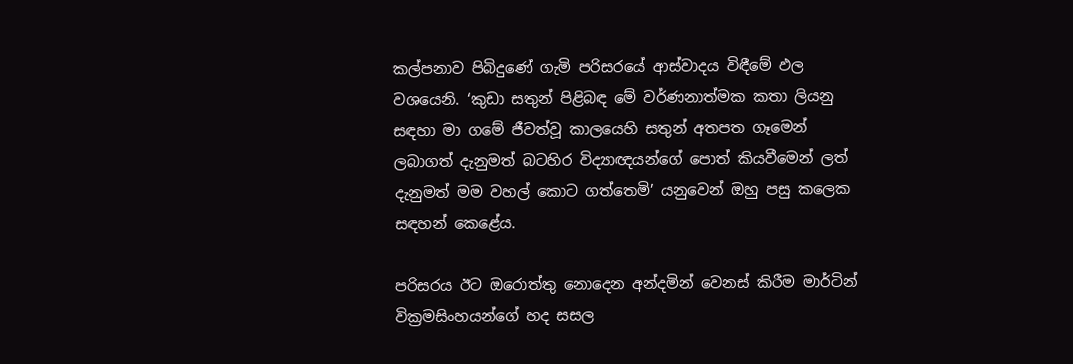කල්පනාව පිබිදුණේ ගැමි පරිසරයේ ආස්වාදය විඳීමේ ඵල වශයෙනි. ‘කුඩා සතුන් පිළිබඳ මේ වර්ණනාත්මක කතා ලියනු සඳහා මා ගමේ ජීවත්වූ කාලයෙහි සතුන් අතපත ගෑමෙන් ලබාගත් දැනුමත් බටහිර විද්‍යාඥයන්ගේ පොත් කියවීමෙන් ලත් දැනුමත් මම වහල් කොට ගත්තෙමි’ යනුවෙන් ඔහු පසු කලෙක සඳහන් කෙළේය.

පරිසරය ඊට ඔරොත්තු නොදෙන අන්දමින් වෙනස් කිරීම මාර්ටින් වික්‍රමසිංහයන්ගේ හද සසල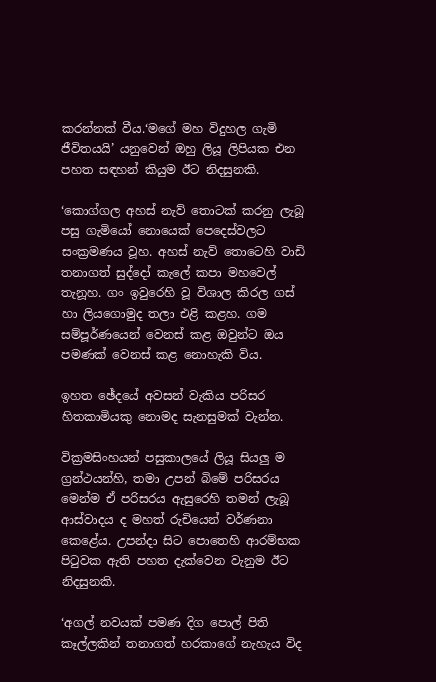කරන්නක් වීය.‘මගේ මහ විදුහල ගැමි ජීවිතයයි’ යනුවෙන් ඔහු ලියූ ලිපියක එන පහත සඳහන් කියුම ඊට නිදසුනකි.

‘කොග්ගල අහස් නැව් තොටක් කරනු ලැබූ පසු ගැමියෝ නොයෙක් පෙදෙස්වලට සංක්‍රමණය වූහ. අහස් නැව් තොටෙහි වාඩි තනාගත් සුද්දෝ කැලේ කපා මහවෙල් තැනූහ. ගං ඉවුරෙහි වූ විශාල කිරල ගස් හා ලියගොමුද තලා එළි කළහ. ගම සම්පූර්ණයෙන් වෙනස් කළ ඔවුන්ට ඔය පමණක් වෙනස් කළ නොහැකි විය.

ඉහත ඡේදයේ අවසන් වැකිය පරිසර හිතකාමියකු නොමද සැනසුමක් වැන්න.

වික්‍රමසිංහයන් පසුකාලයේ ලියූ සියලු ම ග්‍රන්ථයන්හි, තමා උපන් බිමේ පරිසරය මෙන්ම ඒ පරිසරය ඇසුරෙහි තමන් ලැබූ ආස්වාදය ද මහත් රුචියෙන් වර්ණනා කෙළේය. උපන්දා සිට පොතෙහි ආරම්භක පිටුවක ඇති පහත දැක්වෙන වැනුම ඊට නිදසුනකි.

‘අගල් නවයක් පමණ දිග පොල් පිති කෑල්ලකින් තනාගත් හරකාගේ නැහැය විද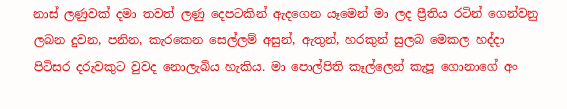නාස් ලණුවක් දමා තවත් ලණු දෙපටකින් ඇදගෙන යෑමෙන් මා ලද ප්‍රීතිය රටින් ගෙන්වනු ලබන දුවන, පනින, කැරකෙන සෙල්ලම් අසුන්, ඇතුන්, හරකුන් සුලබ මෙකල හද්දා පිටිසර දරුවකුට වුවද නොලැබිය හැකිය. මා පොල්පිති කෑල්ලෙන් කැපූ ගොනාගේ අං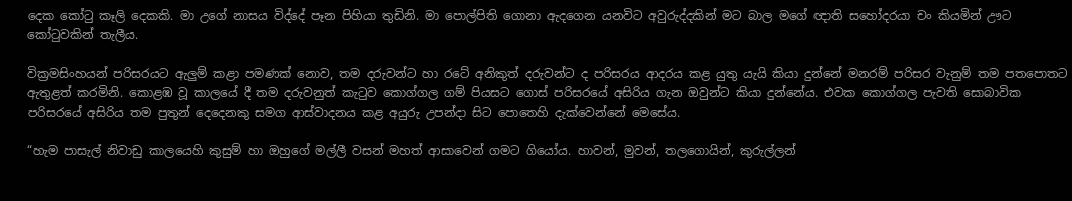දෙක කෝටු කෑලි දෙකකි. මා උගේ නාසය විද්දේ පෑන පිහියා තුඩිනි. මා පොල්පිති ගොනා ඇදගෙන යනවිට අවුරුද්දකින් මට බාල මගේ ඥාති සහෝදරයා චං කියමින් ඌට කෝටුවකින් තැලීය.

වික්‍රමසිංහයන් පරිසරයට ඇලුම් කළා පමණක් නොව, තම දරුවන්ට හා රටේ අනිකුත් දරුවන්ට ද පරිසරය ආදරය කළ යුතු යැයි කියා දුන්නේ මනරම් පරිසර වැනුම් තම පතපොතට ඇතුළත් කරමිනි. කොළඹ වූ කාලයේ දී තම දරුවනුත් කැටුව කොග්ගල ගම් පියසට ගොස් පරිසරයේ අසිරිය ගැන ඔවුන්ට කියා දුන්නේය. එවක කොග්ගල පැවති සොබාවික පරිසරයේ අසිරිය තම පුතුන් දෙදෙනකු සමග ආස්වාදනය කළ අයුරු උපන්දා සිට පොතෙහි දැක්වෙන්නේ මෙසේය.

“හැම පාසැල් නිවාඩු කාලයෙහි කුසුම් හා ඔහුගේ මල්ලී වසන් මහත් ආසාවෙන් ගමට ගියෝය. හාවන්, මුවන්, තලගොයින්, කුරුල්ලන්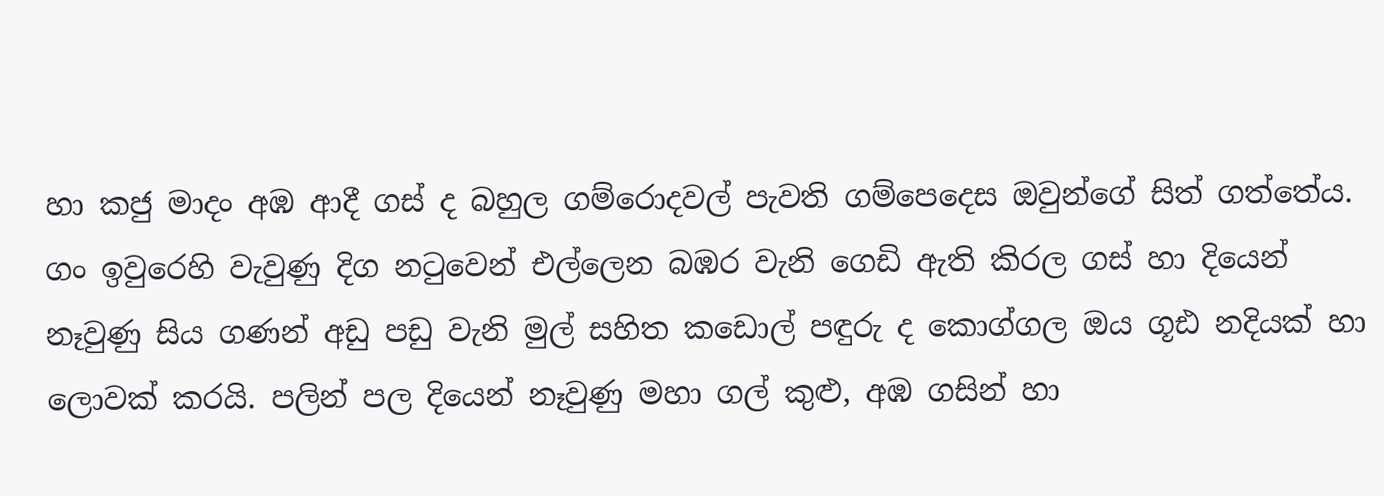හා කජු මාදං අඹ ආදී ගස් ද බහුල ගම්රොදවල් පැවති ගම්පෙදෙස ඔවුන්ගේ සිත් ගත්තේය. ගං ඉවුරෙහි වැවුණු දිග නටුවෙන් එල්ලෙන බඹර වැනි ගෙඩි ඇති කිරල ගස් හා දියෙන් නෑවුණු සිය ගණන් අඩු පඩු වැනි මුල් සහිත කඩොල් පඳුරු ද කොග්ගල ඔය ගූඪ නදියක් හා ලොවක් කරයි. පලින් පල දියෙන් නෑවුණු මහා ගල් කුළු, අඹ ගසින් හා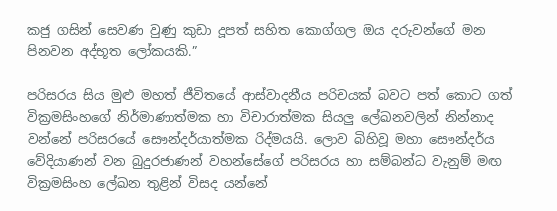කජු ගසින් සෙවණ වුණු කුඩා දූපත් සහිත කොග්ගල ඔය දරුවන්ගේ මන පිනවන අද්භූත ලෝකයකි.”

පරිසරය සිය මුළු මහත් ජීවිතයේ ආස්වාදනීය පරිචයක් බවට පත් කොට ගත් වික්‍රමසිංහගේ නිර්මාණාත්මක හා විචාරාත්මක සියලු ලේඛනවලින් නින්නාද වන්නේ පරිසරයේ සෞන්දර්යාත්මක රිද්මයයි. ලොව බිහිවූ මහා සෞන්දර්ය වේදියාණන් වන බුදුරජාණන් වහන්සේගේ පරිසරය හා සම්බන්ධ වැනුම් මඟ වික්‍රමසිංහ ලේඛන තුළින් විසද යන්නේ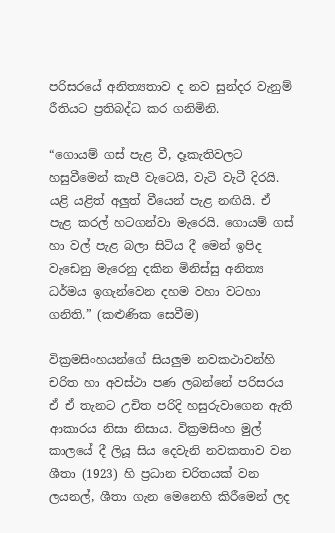පරිසරයේ අනිත්‍යතාව ද නව සුන්දර වැනුම් රීතියට ප්‍රතිබද්ධ කර ගනිමිනි.

“ගොයම් ගස් පැළ වී, දෑකැතිවලට හසුවීමෙන් කැපී වැටෙයි, වැටි වැටී දිරයි. යළි යළිත් අලුත් වීයෙන් පැළ නඟියි. ඒ පැළ කරල් හටගන්වා මැරෙයි. ගොයම් ගස් හා වල් පැළ බලා සිටිය දී මෙන් ඉපිද වැඩෙනු මැරෙනු දකින මිනිස්සු අනිත්‍ය ධර්මය ඉගැන්වෙන දහම වහා වටහා ගනිති.” (කළුණික සෙවීම)

වික්‍රමසිංහයන්ගේ සියලුම නවකථාවන්හි චරිත හා අවස්ථා පණ ලබන්නේ පරිසරය ඒ ඒ තැනට උචිත පරිදි හසුරුවාගෙන ඇති ආකාරය නිසා නිසාය. වික්‍රමසිංහ මුල් කාලයේ දී ලියූ සිය දෙවැනි නවකතාව වන ශීතා (1923) හි ප්‍රධාන චරිතයක් වන ලයනල්, ශීතා ගැන මෙනෙහි කිරීමෙන් ලද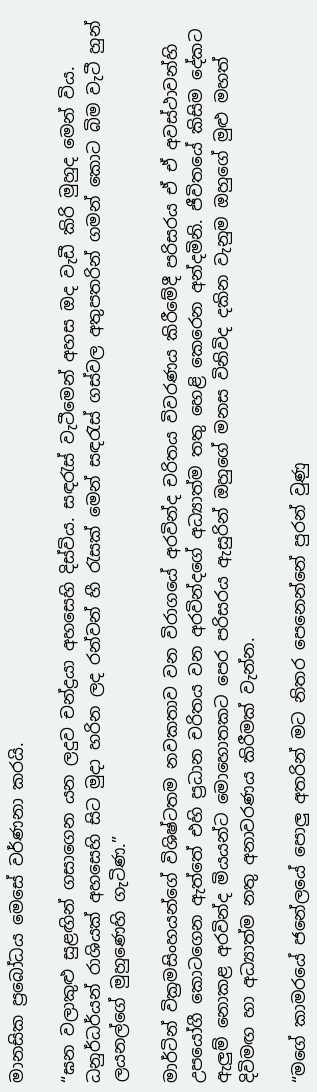මානසික ප්‍රබෝධය මෙසේ වර්ණනා කරයි.

“ඝන වලාකුළු සුළඟින් ගසාගෙන යන ලදුව චන්ද්‍රයා අහසෙහි දිස්විය. සඳරැස් වැටීමෙන් අහස ඔද වැඩී කිරි මුහුද මෙන් විය. ධනුර්ධර්යන් රාශියක් අහසෙහි සිට මුදා හරින ලද රන්වන් හී රැසක් මෙන් සඳරැස් ගස්වල අතුපතරින් ගමන් කොට බිම වැටී හුන් ලයනල්ගේ මුහුණෙහි ගැටිණ.”

මාර්ටින් වික්‍රමසිංහයන්ගේ විශිෂ්ටතම නවකතාව වන විරාගයේ අරවින්ද චරිතය විවරණය කිරීමේදී පරිසරය ඒ ඒ අවස්ථාවන්හි උපයෝගී කොටගෙන ඇත්තේ එහි ප්‍රධාන චරිතය වන අරවින්දගේ අධ්‍යාත්ම තතු හෙළි කෙරෙන අන්දමිනි. ජීවිතයේ කිසිම දේකට ඇලුම් නොකළ අරවින්ද මියයන්ට මොහොතකට පෙර පරිසරය ඇසුරින් ඔහුගේ මනස විනිවිද දකින වැනුම ඔහුගේ මුළු මහත් දිවිමඟ හා අධ්‍යාත්ම නතු අනාවරණය කිරීමක් වැන්න.

“මගේ කාමරයේ ජනේලයේ පොලු අතරින් මට නිතර පෙනෙන්නේ පුරන් වුණු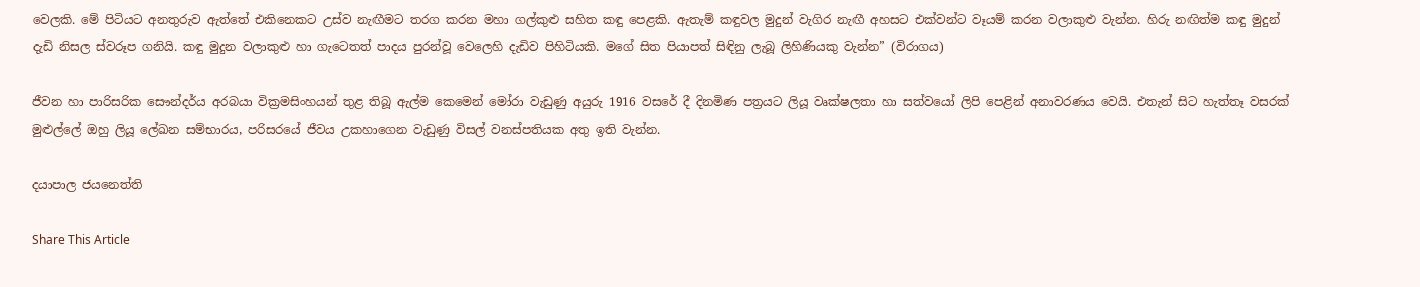වෙලකි. මේ පිටියට අනතුරුව ඇත්තේ එකිනෙකට උස්ව නැඟීමට තරග කරන මහා ගල්කුළු සහිත කඳු පෙළකි. ඇතැම් කඳුවල මුදුන් වැගිර නැඟී අහසට එක්වන්ට වෑයම් කරන වලාකුළු වැන්න. හිරු නඟිත්ම කඳු මුදුන් දැඩි නිසල ස්වරූප ගනියි. කඳු මුදුන වලාකුළු හා ගැටෙතත් පාදය පුරන්වූ වෙලෙහි දැඩිව පිහිටියකි. මගේ සිත පියාපත් සිඳිනු ලැබූ ලිහිණියකු වැන්න” (විරාගය)

ජීවන හා පාරිසරික සෞන්දර්ය අරබයා වික්‍රමසිංහයන් තුළ තිබූ ඇල්ම කෙමෙන් මෝරා වැඩුණු අයුරු 1916 වසරේ දී දිනමිණ පත්‍රයට ලියූ වෘක්ෂලතා හා සත්වයෝ ලිපි පෙළින් අනාවරණය වෙයි. එතැන් සිට හැත්තෑ වසරක් මුළුල්ලේ ඔහු ලියූ ලේඛන සම්භාරය, පරිසරයේ ජීවය උකහාගෙන වැඩුණු විසල් වනස්පතියක අතු ඉති වැන්න.

දයාපාල ජයනෙත්ති

Share This Article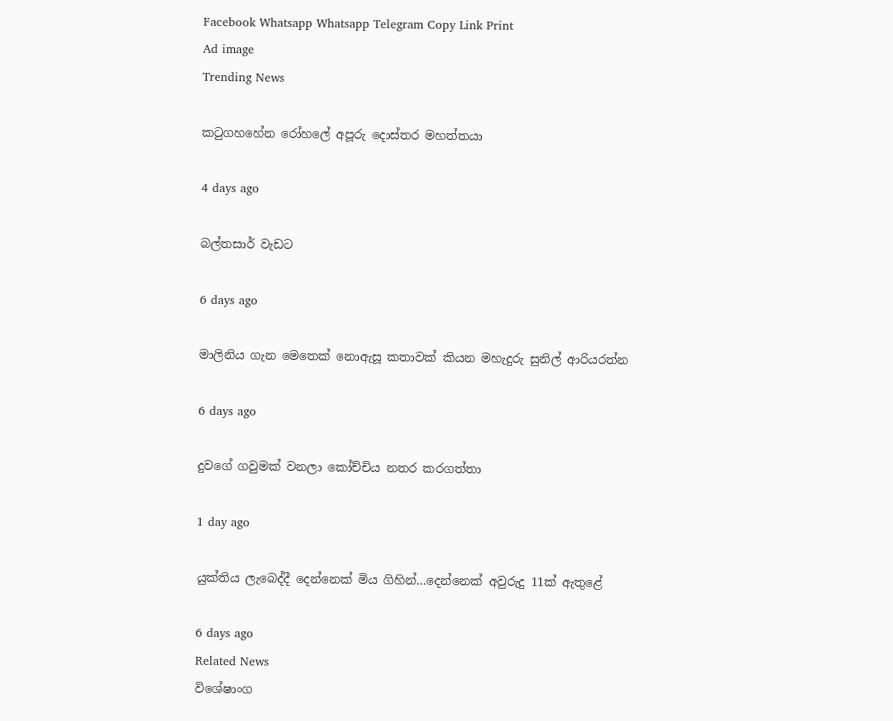Facebook Whatsapp Whatsapp Telegram Copy Link Print
Ad image
Trending News

කටුගහහේන රෝහලේ අපූරු දොස්තර මහත්තයා

4 days ago

බල්තසාර් වැඩට

6 days ago

මාලිනිය ගැන මෙතෙක් නොඇසූ කතාවක් කියන මහැදුරු සුනිල් ආරියරත්න

6 days ago

දුවගේ ගවුමක් වනලා කෝච්චිය නතර කරගත්තා

1 day ago

යුක්තිය ලැබෙද්දී දෙන්නෙක් මිය ගිහින්…දෙන්නෙක් අවුරුදු 11ක් ඇතුළේ

6 days ago
Related News
විශේෂාංග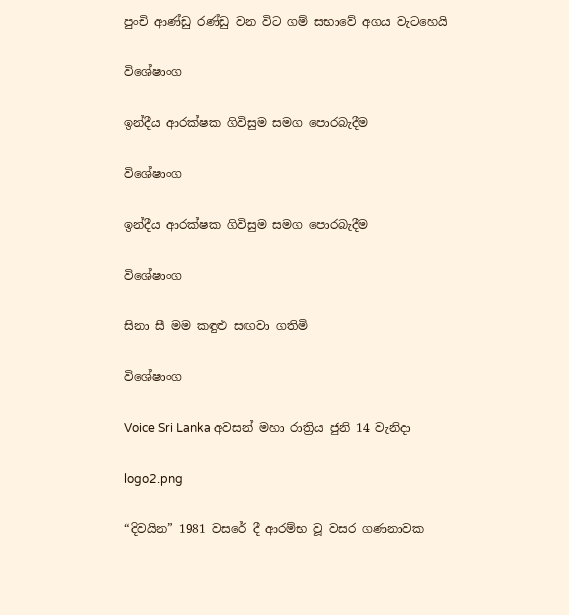පුංචි ආණ්ඩු රණ්ඩු වන විට ගම් සභාවේ අගය වැටහෙයි

විශේෂාංග

ඉන්දීය ආරක්ෂක ගිවිසුම සමග පොරබැදීම

විශේෂාංග

ඉන්දීය ආරක්ෂක ගිවිසුම සමග පොරබැදීම

විශේෂාංග

සිනා සී මම කඳුළු සඟවා ගතිමි

විශේෂාංග

Voice Sri Lanka අවසන් මහා රාත්‍රිය ජුනි 14 වැනිදා

logo2.png

“දිවයින” 1981 වසරේ දී ආරම්භ වූ වසර ගණනාවක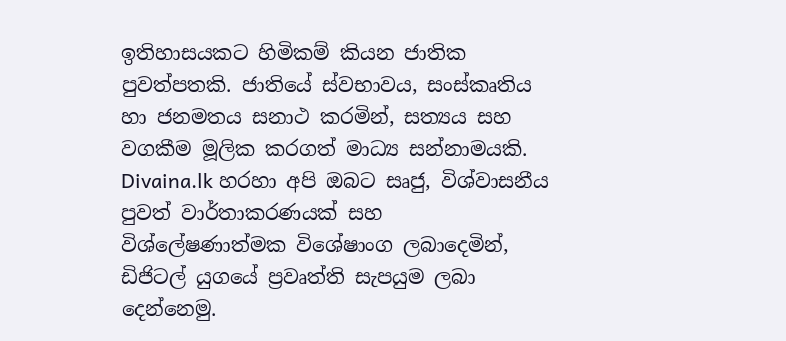ඉතිහාසයකට හිමිකම් කියන ජාතික පුවත්පතකි. ජාතියේ ස්වභාවය, සංස්කෘතිය හා ජනමතය සනාථ කරමින්, සත්‍යය සහ වගකීම මූලික කරගත් මාධ්‍ය සන්නාමයකි. Divaina.lk හරහා අපි ඔබට සෘජු, විශ්වාසනීය පුවත් වාර්තාකරණයක් සහ විශ්ලේෂණාත්මක විශේෂාංග ලබාදෙමින්, ඩිජිටල් යුගයේ ප්‍රවෘත්ති සැපයුම ලබා දෙන්නෙමු.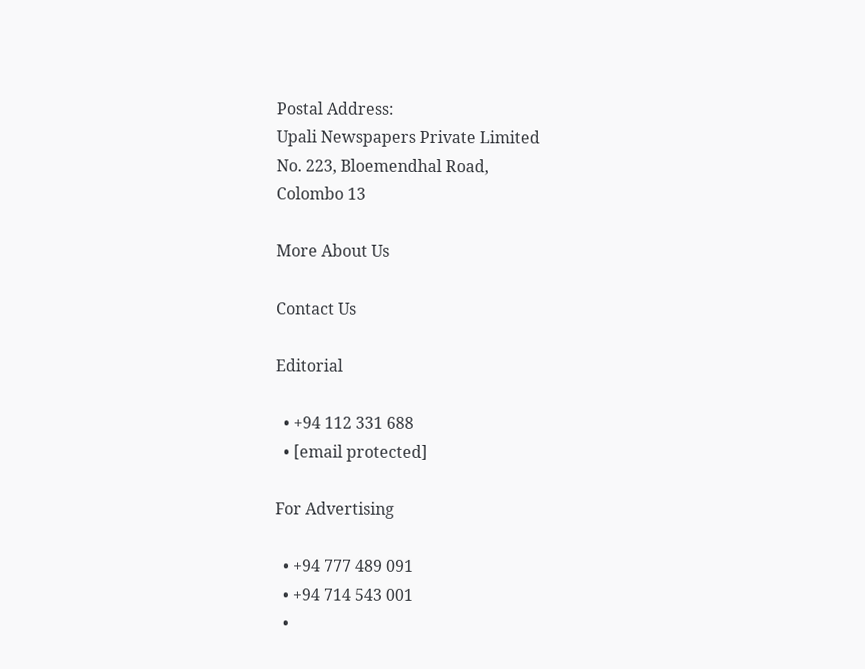Postal Address:
Upali Newspapers Private Limited
No. 223, Bloemendhal Road,
Colombo 13

More About Us

Contact Us

Editorial

  • +94 112 331 688
  • [email protected]

For Advertising

  • +94 777 489 091
  • +94 714 543 001
  •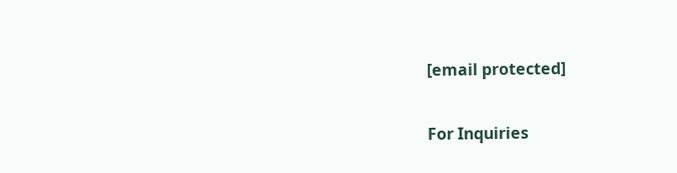[email protected]

For Inquiries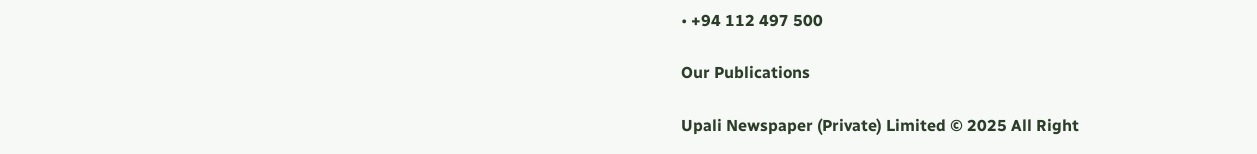• +94 112 497 500

Our Publications

Upali Newspaper (Private) Limited © 2025 All Right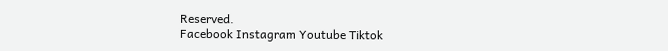Reserved.
Facebook Instagram Youtube Tiktok